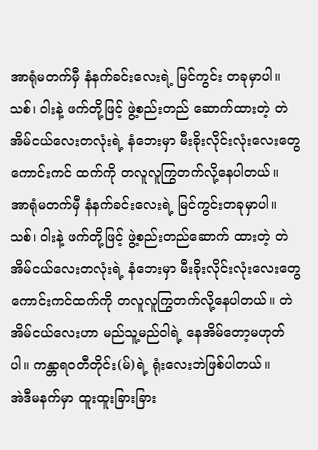အာရုံမတက်မှီ နံနက်ခင်းလေးရဲ့ မြင်ကွင်း တခုမှာပါ။ သစ်၊ ၀ါးနဲ့ ဖက်တို့ဖြင့် ဖွဲ့စည်းတည် ဆောက်ထားတဲ့ တဲအိမ်ငယ်လေးတလုံးရဲ့ နံဘေးမှာ မီးခိုးလိုင်းလုံးလေးတွေကောင်းကင် ထက်ကို တလူလူကြွတက်လို့နေပါတယ်။
အာရုံမတက်မှီ နံနက်ခင်းလေးရဲ့ မြင်ကွင်းတခုမှာပါ။ သစ်၊ ၀ါးနဲ့ ဖက်တို့ဖြင့် ဖွဲ့စည်းတည်ဆောက် ထားတဲ့ တဲအိမ်ငယ်လေးတလုံးရဲ့ နံဘေးမှာ မီးခိုးလိုင်းလုံးလေးတွေ ကောင်းကင်ထက်ကို တလူလူကြွတက်လို့နေပါတယ်။ တဲအိမ်ငယ်လေးဟာ မည်သူ့မည်ဝါရဲ့ နေအိမ်တော့မဟုတ်ပါ။ ကန္တာရဝတီတိုင်း(မ်)ရဲ့ ရုံးလေးဘဲဖြစ်ပါတယ်။
အဲဒီမနက်မှာ ထူးထူးခြားခြား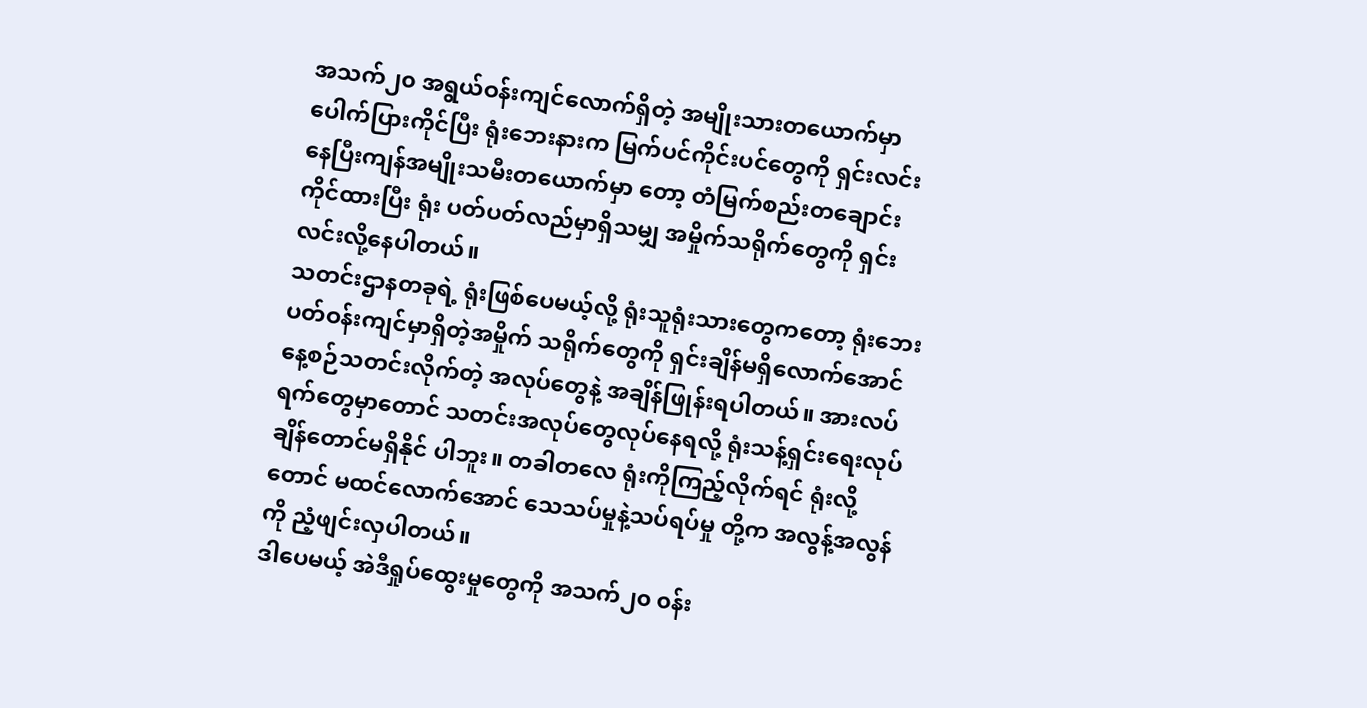အသက်၂၀ အရွယ်ဝန်းကျင်လောက်ရှိတဲ့ အမျိုးသားတယောက်မှာ ပေါက်ပြားကိုင်ပြီး ရုံးဘေးနားက မြက်ပင်ကိုင်းပင်တွေကို ရှင်းလင်းနေပြီးကျန်အမျိုးသမီးတယောက်မှာ တော့ တံမြက်စည်းတချောင်းကိုင်ထားပြီး ရုံး ပတ်ပတ်လည်မှာရှိသမျှ အမှိုက်သရိုက်တွေကို ရှင်းလင်းလို့နေပါတယ်။
သတင်းဌာနတခုရဲ့ ရုံးဖြစ်ပေမယ့်လို့ ရုံးသူရုံးသားတွေကတော့ ရုံးဘေးပတ်ဝန်းကျင်မှာရှိတဲ့အမှိုက် သရိုက်တွေကို ရှင်းချိန်မရှိလောက်အောင် နေ့စဉ်သတင်းလိုက်တဲ့ အလုပ်တွေနဲ့ အချိန်ဖြုန်းရပါတယ်။ အားလပ်ရက်တွေမှာတောင် သတင်းအလုပ်တွေလုပ်နေရလို့ ရုံးသန့်ရှင်းရေးလုပ်ချိန်တောင်မရှိနိုင် ပါဘူး။ တခါတလေ ရုံးကိုကြည့်လိုက်ရင် ရုံးလို့တောင် မထင်လောက်အောင် သေသပ်မှုနဲ့သပ်ရပ်မှု တို့က အလွန့်အလွန်ကို ညံ့ဖျင်းလှပါတယ်။
ဒါပေမယ့် အဲဒီရှုပ်ထွေးမှုတွေကို အသက်၂၀ ၀န်း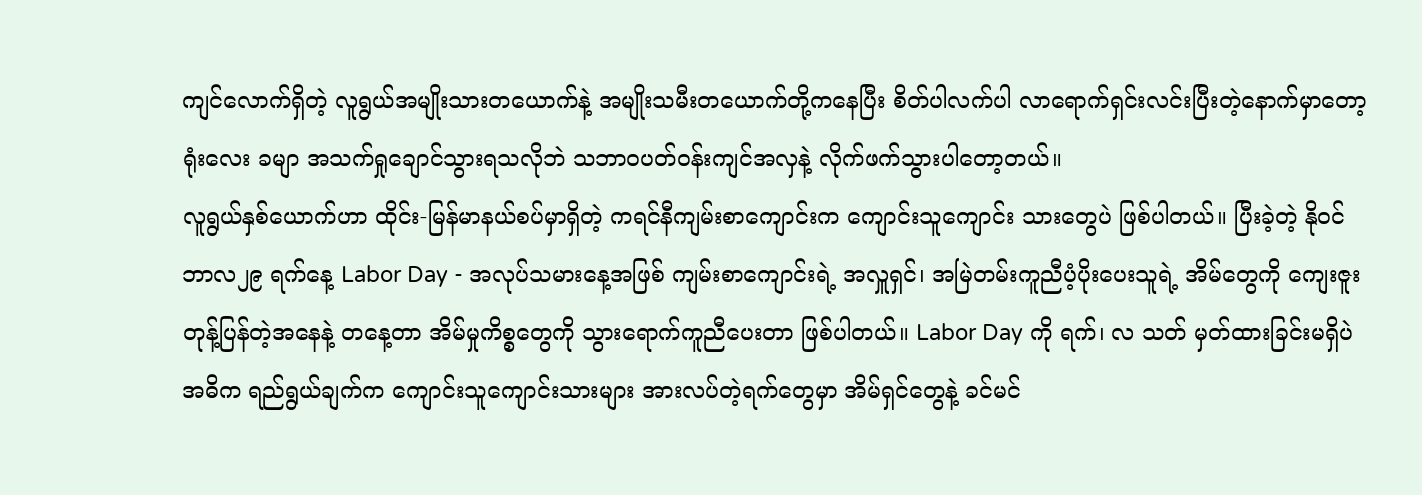ကျင်လောက်ရှိတဲ့ လူရွယ်အမျိုးသားတယောက်နဲ့ အမျိုးသမီးတယောက်တို့ကနေပြီး စိတ်ပါလက်ပါ လာရောက်ရှင်းလင်းပြီးတဲ့နောက်မှာတော့ရုံးလေး ခမျာ အသက်ရှုချောင်သွားရသလိုဘဲ သဘာဝပတ်ဝန်းကျင်အလှနဲ့ လိုက်ဖက်သွားပါတော့တယ်။
လူရွယ်နှစ်ယောက်ဟာ ထိုင်း-မြန်မာနယ်စပ်မှာရှိတဲ့ ကရင်နီကျမ်းစာကျောင်းက ကျောင်းသူကျောင်း သားတွေပဲ ဖြစ်ပါတယ်။ ပြီးခဲ့တဲ့ နိုဝင်ဘာလ၂၉ ရက်နေ့ Labor Day - အလုပ်သမားနေ့အဖြစ် ကျမ်းစာကျောင်းရဲ့ အလှူရှင်၊ အမြဲတမ်းကူညီပံ့ပိုးပေးသူရဲ့ အိမ်တွေကို ကျေးဇူးတုန့်ပြန်တဲ့အနေနဲ့ တနေ့တာ အိမ်မှုကိစ္စတွေကို သွားရောက်ကူညီပေးတာ ဖြစ်ပါတယ်။ Labor Day ကို ရက်၊ လ သတ် မှတ်ထားခြင်းမရှိပဲ အဓိက ရည်ရွယ်ချက်က ကျောင်းသူကျောင်းသားများ အားလပ်တဲ့ရက်တွေမှာ အိမ်ရှင်တွေနဲ့ ခင်မင်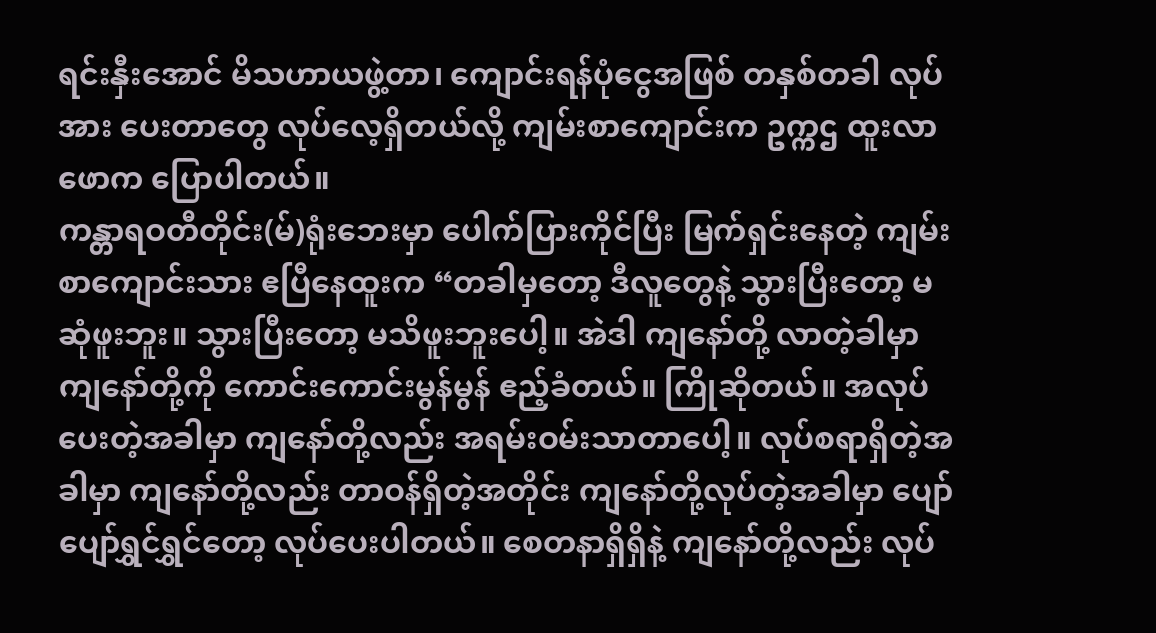ရင်းနှီးအောင် မိသဟာယဖွဲ့တာ၊ ကျောင်းရန်ပုံငွေအဖြစ် တနှစ်တခါ လုပ်အား ပေးတာတွေ လုပ်လေ့ရှိတယ်လို့ ကျမ်းစာကျောင်းက ဥက္ကဌ ထူးလာဖောက ပြောပါတယ်။
ကန္တာရဝတီတိုင်း(မ်)ရုံးဘေးမှာ ပေါက်ပြားကိုင်ပြီး မြက်ရှင်းနေတဲ့ ကျမ်းစာကျောင်းသား ဧပြီနေထူးက “တခါမှတော့ ဒီလူတွေနဲ့ သွားပြီးတော့ မဆုံဖူးဘူး။ သွားပြီးတော့ မသိဖူးဘူးပေါ့။ အဲဒါ ကျနော်တို့ လာတဲ့ခါမှာ ကျနော်တို့ကို ကောင်းကောင်းမွန်မွန် ဧည့်ခံတယ်။ ကြိုဆိုတယ်။ အလုပ်ပေးတဲ့အခါမှာ ကျနော်တို့လည်း အရမ်းဝမ်းသာတာပေါ့။ လုပ်စရာရှိတဲ့အခါမှာ ကျနော်တို့လည်း တာဝန်ရှိတဲ့အတိုင်း ကျနော်တို့လုပ်တဲ့အခါမှာ ပျော်ပျော်ရွှင်ရွှင်တော့ လုပ်ပေးပါတယ်။ စေတနာရှိရှိနဲ့ ကျနော်တို့လည်း လုပ်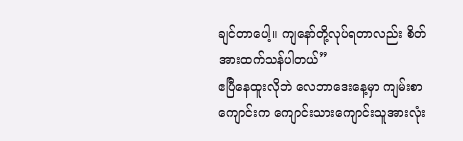ချင်တာပေါ့။ ကျနော်တို့လုပ်ရတာလည်း စိတ်အားထက်သန်ပါတယ်”
ဧပြီနေထူးလိုဘဲ လေဘာဒေးနေ့မှာ ကျမ်းစာကျောင်းက ကျောင်းသားကျောင်းသူအားလုံး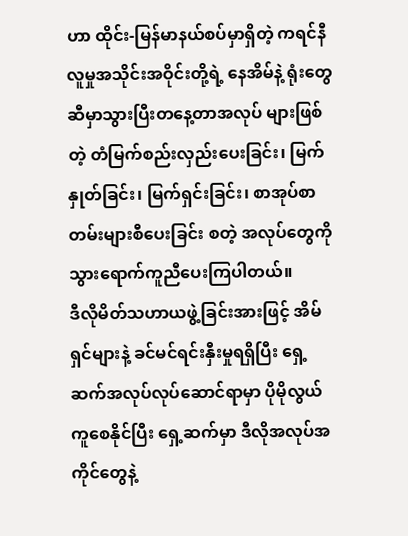ဟာ ထိုင်း-မြန်မာနယ်စပ်မှာရှိတဲ့ ကရင်နီလူမှုအသိုင်းအဝိုင်းတို့ရဲ့ နေအိမ်နဲ့ ရုံးတွေဆီမှာသွားပြီးတနေ့တာအလုပ် များဖြစ်တဲ့ တံမြက်စည်းလှည်းပေးခြင်း၊ မြက်နှုတ်ခြင်း၊ မြက်ရှင်းခြင်း၊ စာအုပ်စာတမ်းများစီပေးခြင်း စတဲ့ အလုပ်တွေကို သွားရောက်ကူညီပေးကြပါတယ်။
ဒီလိုမိတ်သဟာယဖွဲ့ခြင်းအားဖြင့် အိမ်ရှင်များနဲ့ ခင်မင်ရင်းနှီးမှုရရှိပြီး ရှေ့ဆက်အလုပ်လုပ်ဆောင်ရာမှာ ပိုမိုလွယ်ကူစေနိုင်ပြီး ရှေ့ဆက်မှာ ဒီလိုအလုပ်အကိုင်တွေနဲ့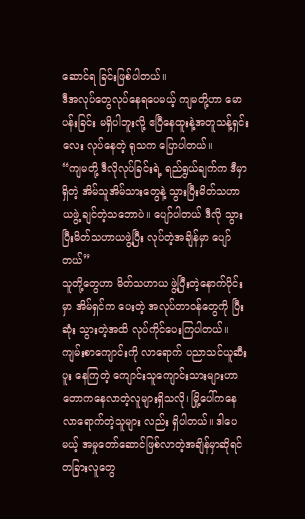ဆောင်ရ ခြင်းဖြစ်ပါတယ်။
ဒီအလုပ်တွေလုပ်နေရပေမယ့် ကျမတို့ဟာ မောပန်းခြင်း မရှိပါဘူးလို့ ဧပြီနေထူးနဲ့အတူသန့်ရှင်းလေး လုပ်နေတဲ့ ရုသက ပြောပါတယ်။
“ကျမတို့ ဒီလိုလုပ်ခြင်းရဲ့ ရည်ရွယ်ချက်က ဒီမှာရှိတဲ့ အိမ်သူအိမ်သားတွေနဲ့ သွားပြီးမိတ်သဟာယဖွဲ့ ချင်တဲ့သဘောပဲ။ ပျော်ပါတယ် ဒီလို သွားပြီးမိတ်သဟာယဖွဲ့ပြီး လုပ်တဲ့အချိန်မှာ ပျော်တယ်”
သူတို့တွေဟာ မိတ်သဟာယ ဖွဲ့ပြီးတဲ့နောက်ပိုင်းမှာ အိမ်ရှင်က ပေးတဲ့ အလုပ်တာဝန်တွေကို ပြီးဆုံး သွားတဲ့အထိ လုပ်ကိုင်ပေးကြပါတယ်။ ကျမ်းစာကျောင်းကို လာရောက် ပညာသင်ယူဆီးပူး နေကြတဲ့ ကျောင်းသူကျောင်းသားများဟာ တောကနေလာတဲ့လူများရှိသလို၊ မြို့ပေါ်ကနေလာရောက်တဲ့သူများ လည်း ရှိပါတယ်။ ဒါပေမယ့် အမှုတော်ဆောင်ဖြစ်လာတဲ့အချိန်မှာဆိုရင် တခြားလူတွေ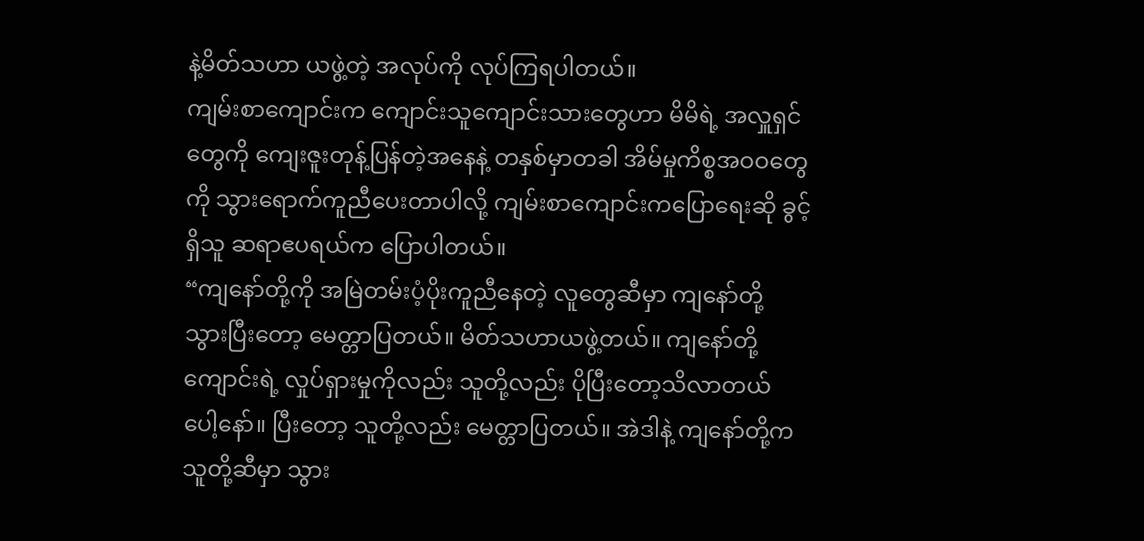နဲ့မိတ်သဟာ ယဖွဲ့တဲ့ အလုပ်ကို လုပ်ကြရပါတယ်။
ကျမ်းစာကျောင်းက ကျောင်းသူကျောင်းသားတွေဟာ မိမိရဲ့ အလှူရှင်တွေကို ကျေးဇူးတုန့်ပြန်တဲ့အနေနဲ့ တနှစ်မှာတခါ အိမ်မှုကိစ္စအဝဝတွေကို သွားရောက်ကူညီပေးတာပါလို့ ကျမ်းစာကျောင်းကပြောရေးဆို ခွင့်ရှိသူ ဆရာဧပရယ်က ပြောပါတယ်။
“ကျနော်တို့ကို အမြဲတမ်းပံ့ပိုးကူညီနေတဲ့ လူတွေဆီမှာ ကျနော်တို့ သွားပြီးတော့ မေတ္တာပြတယ်။ မိတ်သဟာယဖွဲ့တယ်။ ကျနော်တို့ကျောင်းရဲ့ လှုပ်ရှားမှုကိုလည်း သူတို့လည်း ပိုပြီးတော့သိလာတယ် ပေါ့နော်။ ပြီးတော့ သူတို့လည်း မေတ္တာပြတယ်။ အဲဒါနဲ့ ကျနော်တို့က သူတို့ဆီမှာ သွား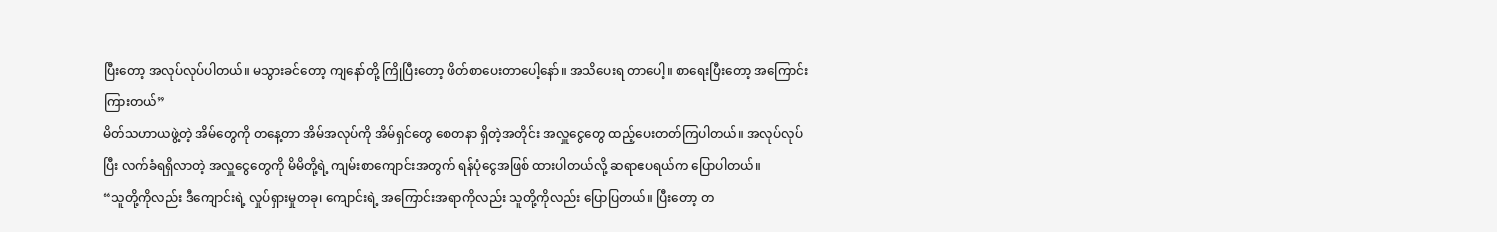ပြီးတော့ အလုပ်လုပ်ပါတယ်။ မသွားခင်တော့ ကျနော်တို့ ကြိုပြီးတော့ ဖိတ်စာပေးတာပေါ့နော်။ အသိပေးရ တာပေါ့။ စာရေးပြီးတော့ အကြောင်းကြားတယ်”
မိတ်သဟာယဖွဲ့တဲ့ အိမ်တွေကို တနေ့တာ အိမ်အလုပ်ကို အိမ်ရှင်တွေ စေတနာ ရှိတဲ့အတိုင်း အလှူငွေတွေ ထည့်ပေးတတ်ကြပါတယ်။ အလုပ်လုပ်ပြီး လက်ခံရရှိလာတဲ့ အလှူငွေတွေကို မိမိတို့ရဲ့ ကျမ်းစာကျောင်းအတွက် ရန်ပုံငွေအဖြစ် ထားပါတယ်လို့ ဆရာဧပရယ်က ပြောပါတယ်။
“သူတို့ကိုလည်း ဒီကျောင်းရဲ့ လှုပ်ရှားမှုတခု၊ ကျောင်းရဲ့ အကြောင်းအရာကိုလည်း သူတို့ကိုလည်း ပြောပြတယ်။ ပြီးတော့ တ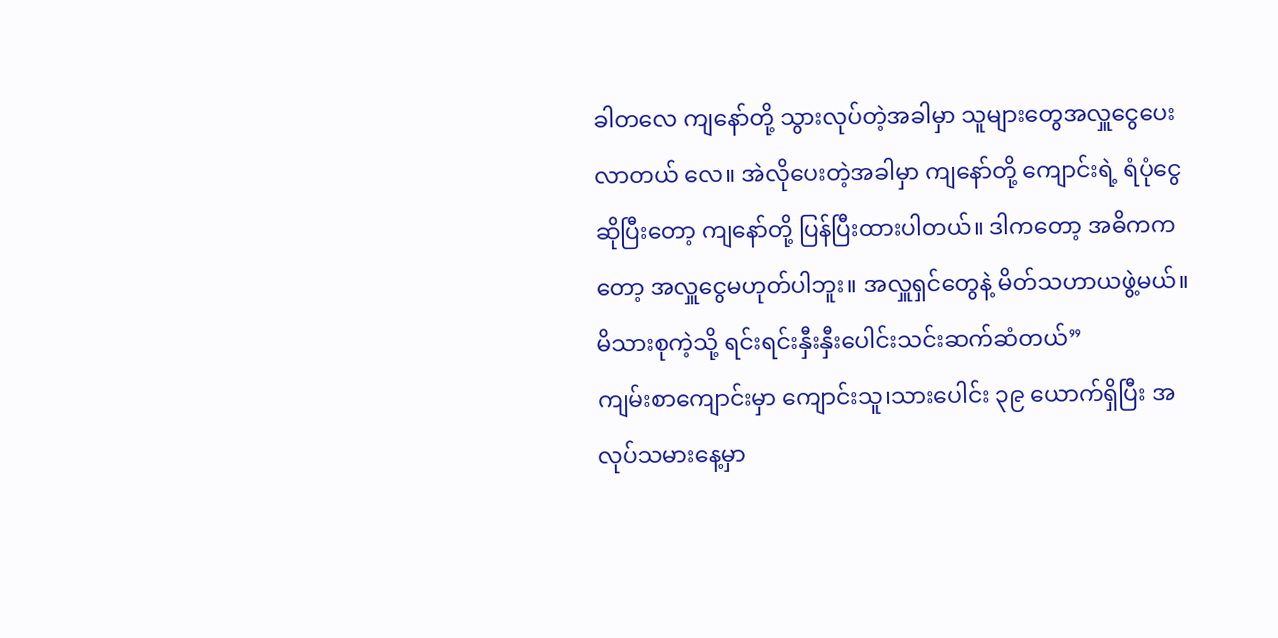ခါတလေ ကျနော်တို့ သွားလုပ်တဲ့အခါမှာ သူများတွေအလှူငွေပေးလာတယ် လေ။ အဲလိုပေးတဲ့အခါမှာ ကျနော်တို့ ကျောင်းရဲ့ ရံပုံငွေ ဆိုပြီးတော့ ကျနော်တို့ ပြန်ပြီးထားပါတယ်။ ဒါကတော့ အဓိကကတော့ အလှူငွေမဟုတ်ပါဘူး။ အလှူရှင်တွေနဲ့ မိတ်သဟာယဖွဲ့မယ်။ မိသားစုကဲ့သို့ ရင်းရင်းနှီးနှီးပေါင်းသင်းဆက်ဆံတယ်”
ကျမ်းစာကျောင်းမှာ ကျောင်းသူ၊သားပေါင်း ၃၉ ယောက်ရှိပြီး အလုပ်သမားနေ့မှာ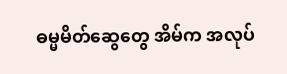ဓမ္မမိတ်ဆွေတွေ အိမ်က အလုပ်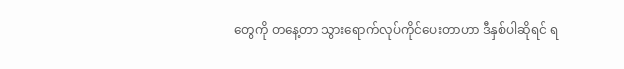တွေကို တနေ့တာ သွားရောက်လုပ်ကိုင်ပေးတာဟာ ဒီနှစ်ပါဆိုရင် ရ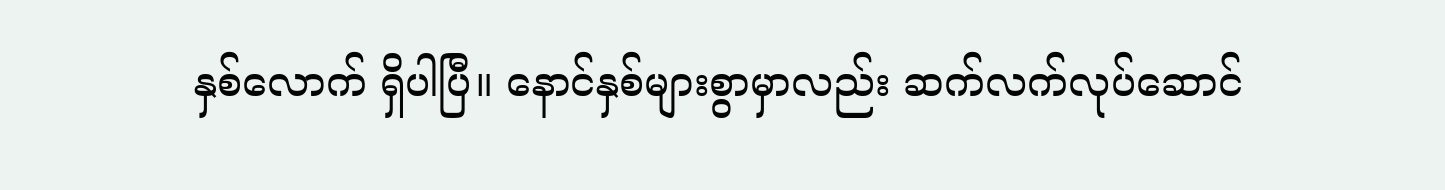နှစ်လောက် ရှိပါပြီ။ နောင်နှစ်များစွာမှာလည်း ဆက်လက်လုပ်ဆောင်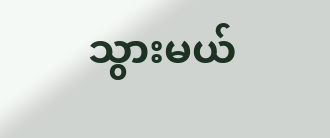သွားမယ်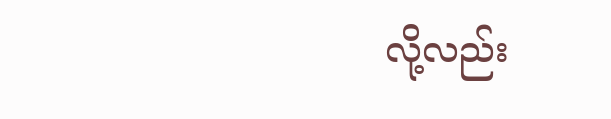လို့လည်း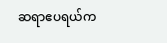ဆရာဧပရယ်က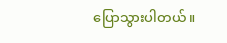ပြောသွားပါတယ်။